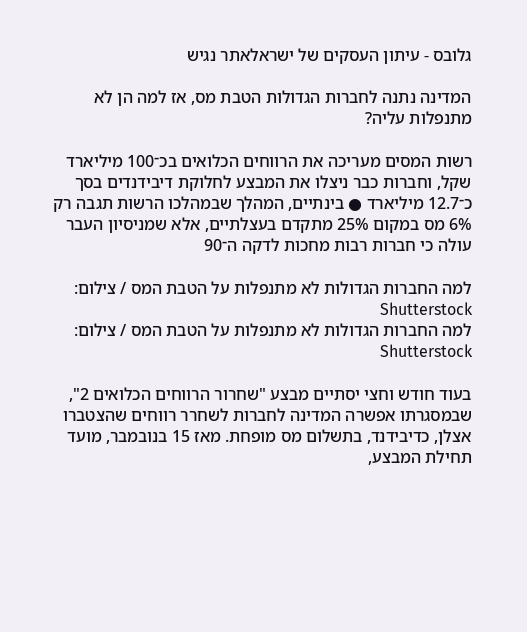גלובס - עיתון העסקים של ישראלאתר נגיש

המדינה נתנה לחברות הגדולות הטבת מס, אז למה הן לא מתנפלות עליה?

רשות המסים מעריכה את הרווחים הכלואים בכ־100 מיליארד שקל, וחברות כבר ניצלו את המבצע לחלוקת דיבידנדים בסך כ־12.7 מיליארד ● בינתיים, המהלך שבמהלכו הרשות תגבה רק 6% מס במקום 25% מתקדם בעצלתיים, אלא שמניסיון העבר עולה כי חברות רבות מחכות לדקה ה־90

למה החברות הגדולות לא מתנפלות על הטבת המס / צילום: Shutterstock
למה החברות הגדולות לא מתנפלות על הטבת המס / צילום: Shutterstock

בעוד חודש וחצי יסתיים מבצע "שחרור הרווחים הכלואים 2", שבמסגרתו אפשרה המדינה לחברות לשחרר רווחים שהצטברו אצלן, כדיבידנד, בתשלום מס מופחת. מאז 15 בנובמבר, מועד תחילת המבצע,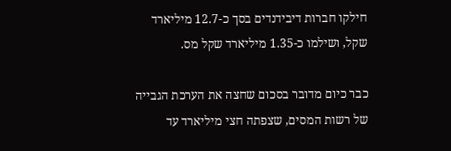חילקו חברות דיבידנדים בסך כ-12.7 מיליארד שקל, ושילמו כ-1.35 מיליארד שקל מס.

כבר כיום מדובר בסכום שחצה את הערכת הגבייה של רשות המסים, שצפתה חצי מיליארד עד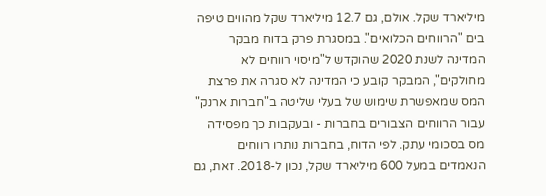מיליארד שקל. אולם, גם 12.7 מיליארד שקל מהווים טיפה בים "הרווחים הכלואים". במסגרת פרק בדוח מבקר המדינה לשנת 2020 שהוקדש ל"מיסוי רווחים לא מחולקים", המבקר קובע כי המדינה לא סגרה את פרצת המס שמאפשרת שימוש של בעלי שליטה ב"חברות ארנק" עבור הרווחים הצבורים בחברות - ובעקבות כך מפסידה מס בסכומי עתק. לפי הדוח, בחברות נותרו רווחים הנאמדים במעל 600 מיליארד שקל, נכון ל-2018. זאת, גם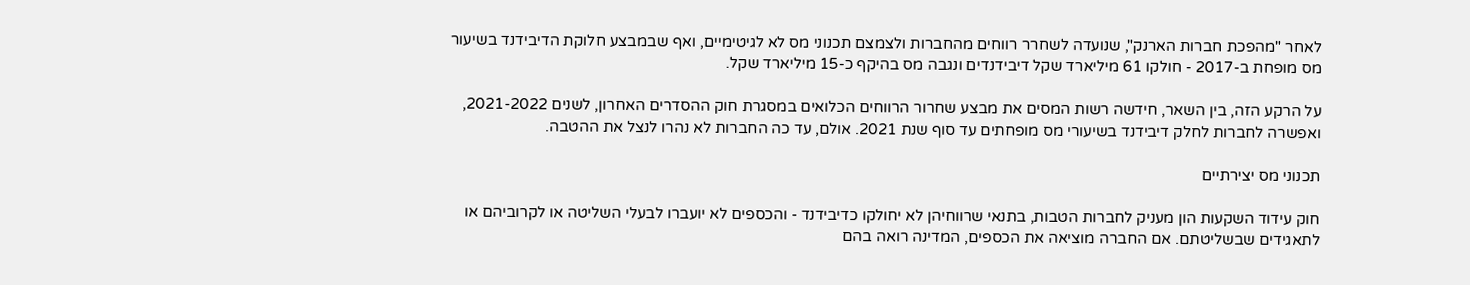לאחר "מהפכת חברות הארנק", שנועדה לשחרר רווחים מהחברות ולצמצם תכנוני מס לא לגיטימיים, ואף שבמבצע חלוקת הדיבידנד בשיעור מס מופחת ב-2017 - חולקו 61 מיליארד שקל דיבידנדים ונגבה מס בהיקף כ-15 מיליארד שקל.

על הרקע הזה, בין השאר, חידשה רשות המסים את מבצע שחרור הרווחים הכלואים במסגרת חוק ההסדרים האחרון, לשנים 2021-2022, ואפשרה לחברות לחלק דיבידנד בשיעורי מס מופחתים עד סוף שנת 2021. אולם, עד כה החברות לא נהרו לנצל את ההטבה.

תכנוני מס יצירתיים

חוק עידוד השקעות הון מעניק לחברות הטבות, בתנאי שרווחיהן לא יחולקו כדיבידנד - והכספים לא יועברו לבעלי השליטה או לקרוביהם או לתאגידים שבשליטתם. אם החברה מוציאה את הכספים, המדינה רואה בהם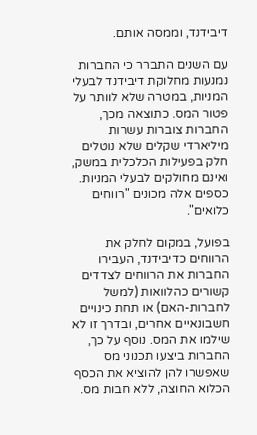דיבידנד, וממסה אותם.

עם השנים התברר כי החברות נמנעות מחלוקת דיבידנד לבעלי המניות, במטרה שלא לוותר על פטור המס. כתוצאה מכך, החברות צוברות עשרות מיליארדי שקלים שלא נוטלים חלק בפעילות הכלכלית במשק, ואינם מחולקים לבעלי המניות. כספים אלה מכונים "רווחים כלואים".

בפועל, במקום לחלק את הרווחים כדיבידנד, העבירו החברות את הרווחים לצדדים קשורים כהלוואות (למשל לחברות-האם) או תחת כינויים חשבונאיים אחרים, ובדרך זו לא שילמו את המס. נוסף על כך, החברות ביצעו תכנוני מס שאפשרו להן להוציא את הכסף הכלוא החוצה, ללא חבות מס.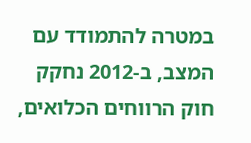במטרה להתמודד עם המצב, ב-2012 נחקק חוק הרווחים הכלואים,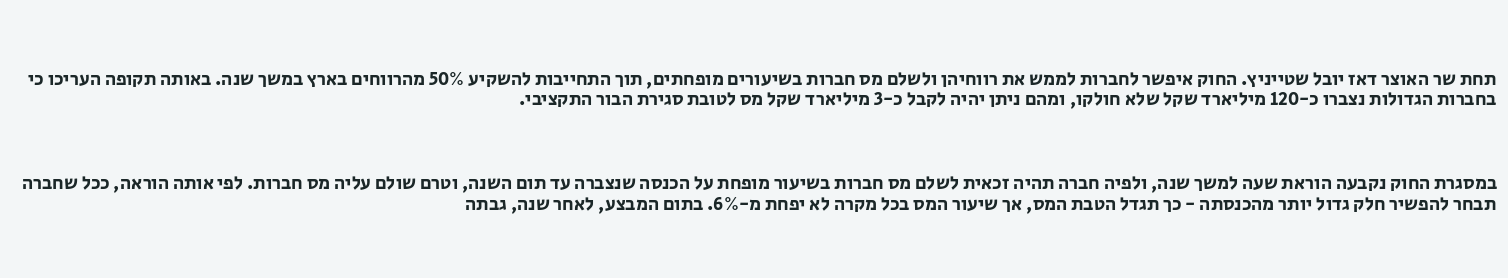תחת שר האוצר דאז יובל שטייניץ. החוק איפשר לחברות לממש את רווחיהן ולשלם מס חברות בשיעורים מופחתים, תוך התחייבות להשקיע 50% מהרווחים בארץ במשך שנה. באותה תקופה העריכו כי בחברות הגדולות נצברו כ-120 מיליארד שקל שלא חולקו, ומהם ניתן יהיה לקבל כ-3 מיליארד שקל מס לטובת סגירת הבור התקציבי.



במסגרת החוק נקבעה הוראת שעה למשך שנה, ולפיה חברה תהיה זכאית לשלם מס חברות בשיעור מופחת על הכנסה שנצברה עד תום השנה, וטרם שולם עליה מס חברות. לפי אותה הוראה, ככל שחברה תבחר להפשיר חלק גדול יותר מהכנסתה - כך תגדל הטבת המס, אך שיעור המס בכל מקרה לא יפחת מ-6%. בתום המבצע, לאחר שנה, גבתה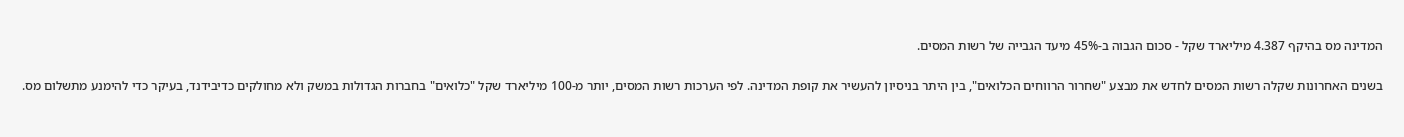המדינה מס בהיקף 4.387 מיליארד שקל - סכום הגבוה ב-45% מיעד הגבייה של רשות המסים.

בשנים האחרונות שקלה רשות המסים לחדש את מבצע "שחרור הרווחים הכלואים", בין היתר בניסיון להעשיר את קופת המדינה. לפי הערכות רשות המסים, יותר מ-100 מיליארד שקל "כלואים" בחברות הגדולות במשק ולא מחולקים כדיבידנד, בעיקר כדי להימנע מתשלום מס.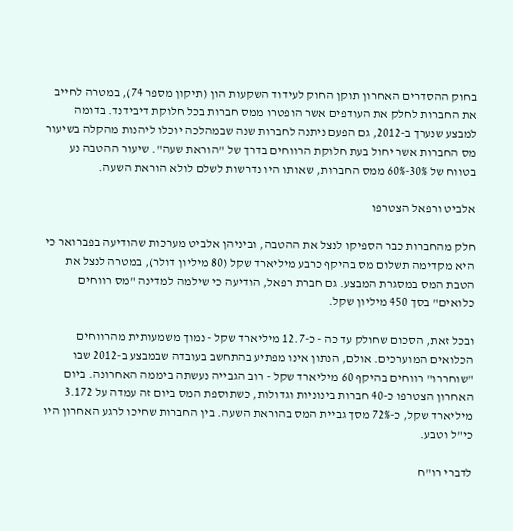בחוק ההסדרים האחרון תוקן החוק לעידוד השקעות הון (תיקון מספר 74), במטרה לחייב את החברות לחלק את העודפים אשר הופטרו ממס חברות בכל חלוקת דיבידנד. בדומה למבצע שנערך ב-2012, גם הפעם ניתנה לחברות שנה שבמהלכה יוכלו ליהנות מהקלה בשיעור מס החברות אשר יחול בעת חלוקת הרווחים בדרך של "הוראת שעה". שיעור ההטבה נע בטווח של 30%-60% ממס החברות, שאותו היו נדרשות לשלם לולא הוראת השעה.

אלביט ורפאל הצטרפו

חלק מהחברות כבר הספיקו לנצל את ההטבה, וביניהן אלביט מערכות שהודיעה בפברואר כי היא מקדימה תשלום מס בהיקף כרבע מיליארד שקל (80 מיליון דולר), במטרה לנצל את הטבת המס במסגרת המבצע. גם חברת רפאל, הודיעה כי שילמה למדינה "מס רווחים כלואים" בסך 450 מיליון שקל.

ובכל זאת, הסכום שחולק עד כה - כ-12.7 מיליארד שקל - נמוך משמעותית מהרווחים הכלואים המוערכים. אולם, הנתון אינו מפתיע בהתחשב בעובדה שבמבצע ב-2012 שבו "שוחררו" רווחים בהיקף 60 מיליארד שקל - רוב הגבייה נעשתה ביממה האחרונה. ביום האחרון הצטרפו כ-40 חברות בינוניות וגדולות, כשתוספת המס ביום זה עמדה על 3.172 מיליארד שקל, כ-72% מסך גביית המס בהוראת השעה. בין החברות שחיכו לרגע האחרון היו כי"ל וטבע.

לדברי רו"ח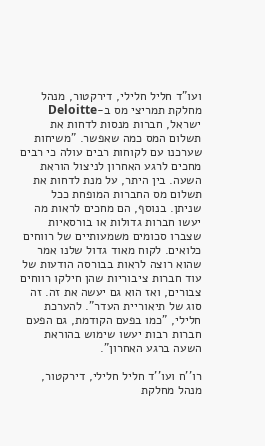ועו"ד חליל חלילי, דירקטור, מנהל מחלקת תמריצי מס ב-Deloitte ישראל, חברות מנסות לדחות את תשלום המס כמה שאפשר. "משיחות שערכנו עם לקוחות רבים עולה כי רבים מחכים לרגע האחרון לניצול הוראת השעה. בין היתר, על מנת לדחות את תשלום מס החברות המופחת ככל שניתן. בנוסף, הם מחכים לראות מה יעשו חברות גדולות או בורסאיות שצברו סכומים משמעותיים של רווחים כלואים. לקוח מאוד גדול שלנו אמר שהוא רוצה לראות בבורסה הודעות של עוד חברות ציבוריות שהן חילקו רווחים צבורים, ואז הוא גם יעשה את זה. זה סוג של תיאוריית העדר". להערכת חלילי, "כמו בפעם הקודמת, גם הפעם חברות רבות יעשו שימוש בהוראת השעה ברגע האחרון".

רו''ח ועו''ד חליל חלילי, דירקטור, מנהל מחלקת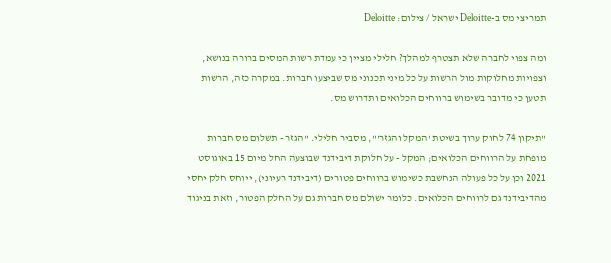תמריצי מס ב-Deloitte ישראל / צילום: Deloitte

ומה צפוי לחברה שלא תצטרף למהלך? חלילי מציין כי עמדת רשות המסים ברורה בנושא, וצפויות מחלוקות מול הרשות על כל מיני תכנוני מס שביצעו חברות. במקרה כזה, הרשות תטען כי מדובר בשימוש ברווחים הכלואים ותדרוש מס.

"תיקון 74 לחוק ערוך בשיטת 'המקל והגזר'", מסביר חלילי. "הגזר - תשלום מס חברות מופחת על הרווחים הכלואים; המקל - על חלוקת דיבידנד שבוצעה החל מיום 15 באוגוסט 2021 וכן על כל פעולה הנחשבת כשימוש ברווחים פטורים (דיבידנד רעיוני), ייוחס חלק יחסי מהדיבידנד גם לרווחים הכלואים. כלומר ישולם מס חברות גם על החלק הפטור, וזאת בניגוד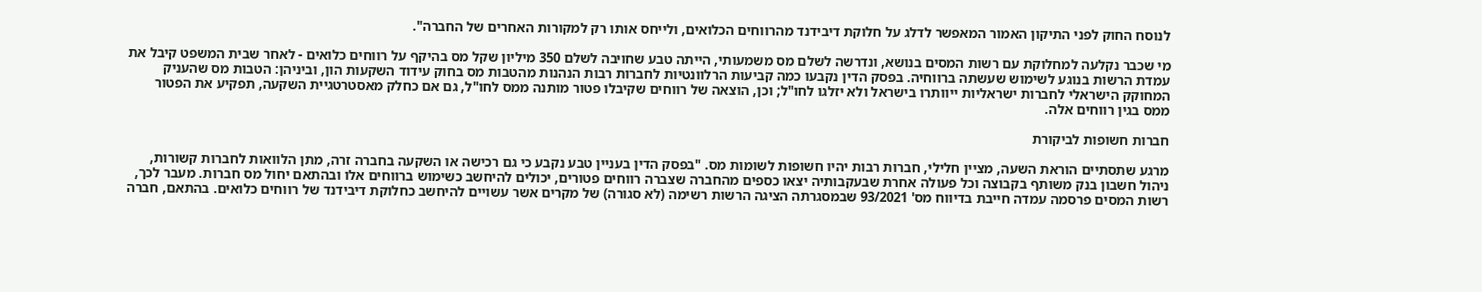לנוסח החוק לפני התיקון האמור המאפשר לדלג על חלוקת דיבידנד מהרווחים הכלואים, ולייחס אותו רק למקורות האחרים של החברה".

מי שכבר נקלעה למחלוקת עם רשות המסים בנושא, ונדרשה לשלם מס משמעותי, הייתה טבע שחויבה לשלם 350 מיליון שקל מס בהיקף על רווחים כלואים - לאחר שבית המשפט קיבל את עמדת הרשות בנוגע לשימוש שעשתה ברווחיה. בפסק הדין נקבעו כמה קביעות הרלוונטיות לחברות רבות הנהנות מהטבות מס בחוק עידוד השקעות הון, וביניהן: הטבות מס שהעניק המחוקק הישראלי לחברות ישראליות ייוותרו בישראל ולא יזלגו לחו"ל; וכן, הוצאה של רווחים שקיבלו פטור מותנה ממס לחו"ל, גם אם כחלק מאסטרטגיית השקעה, תפקיע את הפטור ממס בגין רווחים אלה.

חברות חשופות לביקורת

מרגע שתסתיים הוראת השעה, מציין חלילי, חברות רבות יהיו חשופות לשומות מס. "בפסק הדין בעניין טבע נקבע כי גם רכישה או השקעה בחברה זרה, מתן הלוואות לחברות קשורות, ניהול חשבון בנק משותף בקבוצה וכל פעולה אחרת שבעקבותיה יצאו כספים מהחברה שצברה רווחים פטורים, יכולים להיחשב כשימוש ברווחים אלו ובהתאם יחול מס חברות. מעבר לכך, רשות המסים פרסמה עמדה חייבת בדיווח מס' 93/2021 שבמסגרתה הציגה הרשות רשימה (לא סגורה) של מקרים אשר עשויים להיחשב כחלוקת דיבידנד של רווחים כלואים. בהתאם, חברה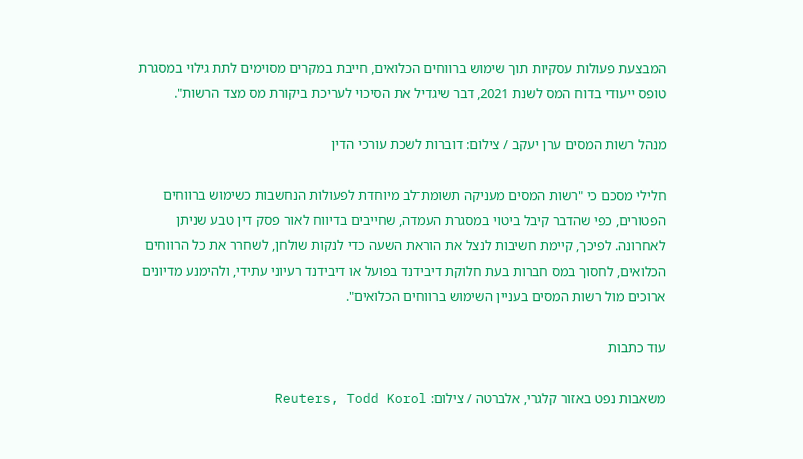המבצעת פעולות עסקיות תוך שימוש ברווחים הכלואים, חייבת במקרים מסוימים לתת גילוי במסגרת טופס ייעודי בדוח המס לשנת 2021, דבר שיגדיל את הסיכוי לעריכת ביקורת מס מצד הרשות".

מנהל רשות המסים ערן יעקב / צילום: דוברות לשכת עורכי הדין

חלילי מסכם כי "רשות המסים מעניקה תשומת־לב מיוחדת לפעולות הנחשבות כשימוש ברווחים הפטורים, כפי שהדבר קיבל ביטוי במסגרת העמדה, שחייבים בדיווח לאור פסק דין טבע שניתן לאחרונה. לפיכך, קיימת חשיבות לנצל את הוראת השעה כדי לנקות שולחן, לשחרר את כל הרווחים הכלואים, לחסוך במס חברות בעת חלוקת דיבידנד בפועל או דיבידנד רעיוני עתידי, ולהימנע מדיונים ארוכים מול רשות המסים בעניין השימוש ברווחים הכלואים".

עוד כתבות

משאבות נפט באזור קלגרי, אלברטה / צילום: Reuters, Todd Korol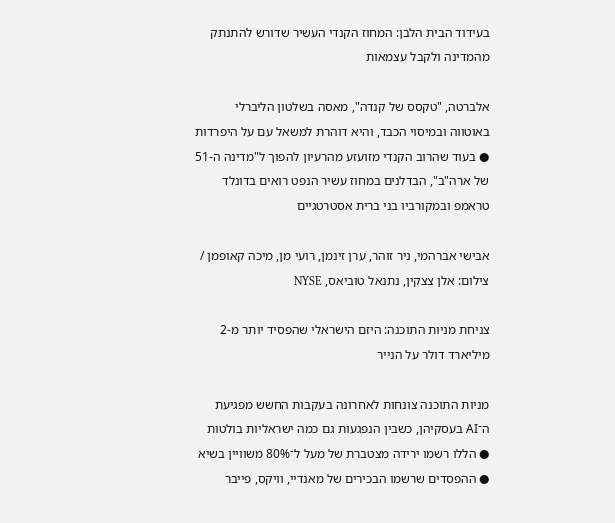בעידוד הבית הלבן: המחוז הקנדי העשיר שדורש להתנתק מהמדינה ולקבל עצמאות

אלברטה, "טקסס של קנדה", מאסה בשלטון הליברלי באוטווה ובמיסוי הכבד, והיא דוהרת למשאל עם על היפרדות ● בעוד שהרוב הקנדי מזועזע מהרעיון להפוך ל"מדינה ה-51 של ארה"ב", הבדלנים במחוז עשיר הנפט רואים בדונלד טראמפ ובמקורביו בני ברית אסטרטגיים

אבישי אברהמי, ניר זוהר, ערן זינמן, רועי מן, מיכה קאופמן / צילום: אלן צצקין, נתנאל טוביאס, NYSE

צניחת מניות התוכנה: היזם הישראלי שהפסיד יותר מ-2 מיליארד דולר על הנייר

מניות התוכנה צונחות לאחרונה בעקבות החשש מפגיעת ה־AI בעסקיהן, כשבין הנפגעות גם כמה ישראליות בולטות ● הללו רשמו ירידה מצטברת של מעל ל־80% משוויין בשיא ● ההפסדים שרשמו הבכירים של מאנדיי, וויקס, פייבר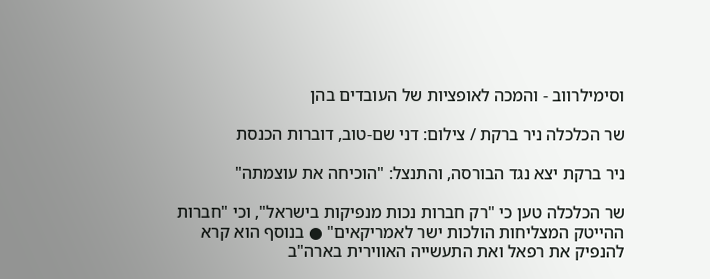וסימילרווב - והמכה לאופציות של העובדים בהן

שר הכלכלה ניר ברקת / צילום: דני שם-טוב, דוברות הכנסת

ניר ברקת יצא נגד הבורסה, והתנצל: "הוכיחה את עוצמתה"

שר הכלכלה טען כי "רק חברות נכות מנפיקות בישראל", וכי "חברות ההייטק המצליחות הולכות ישר לאמריקאים" ● בנוסף הוא קרא להנפיק את רפאל ואת התעשייה האווירית בארה"ב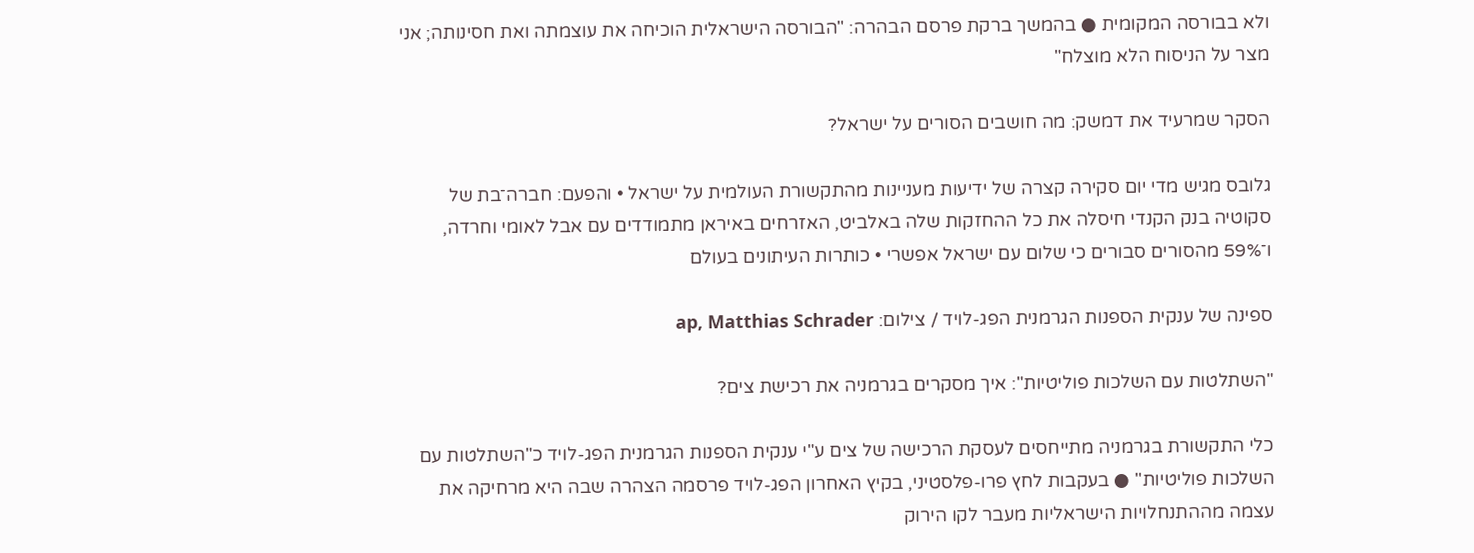ולא בבורסה המקומית ● בהמשך ברקת פרסם הבהרה: "הבורסה הישראלית הוכיחה את עוצמתה ואת חסינותה; אני מצר על הניסוח הלא מוצלח"

הסקר שמרעיד את דמשק: מה חושבים הסורים על ישראל?

גלובס מגיש מדי יום סקירה קצרה של ידיעות מעניינות מהתקשורת העולמית על ישראל • והפעם: חברה־בת של סקוטיה בנק הקנדי חיסלה את כל ההחזקות שלה באלביט, האזרחים באיראן מתמודדים עם אבל לאומי וחרדה, ו־59% מהסורים סבורים כי שלום עם ישראל אפשרי • כותרות העיתונים בעולם

ספינה של ענקית הספנות הגרמנית הפג-לויד / צילום: ap, Matthias Schrader

"השתלטות עם השלכות פוליטיות": איך מסקרים בגרמניה את רכישת צים?

כלי התקשורת בגרמניה מתייחסים לעסקת הרכישה של צים ע"י ענקית הספנות הגרמנית הפג-לויד כ"השתלטות עם השלכות פוליטיות" ● בעקבות לחץ פרו-פלסטיני, בקיץ האחרון הפג-לויד פרסמה הצהרה שבה היא מרחיקה את עצמה מההתנחלויות הישראליות מעבר לקו הירוק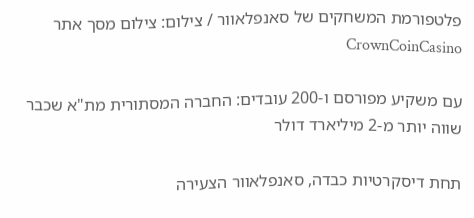פלטפורמת המשחקים של סאנפלאוור / צילום: צילום מסך אתר CrownCoinCasino

עם משקיע מפורסם ו-200 עובדים: החברה המסתורית מת"א שכבר שווה יותר מ-2 מיליארד דולר

תחת דיסקרטיות כבדה, סאנפלאוור הצעירה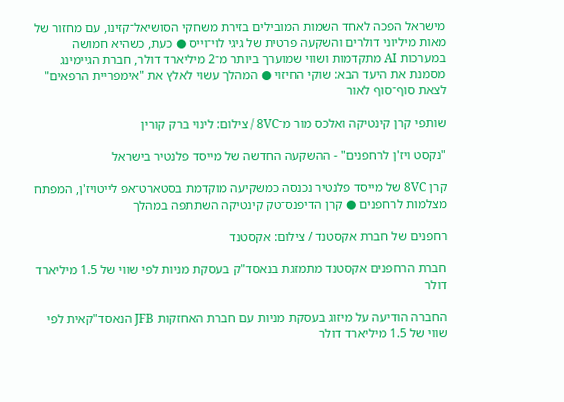מישראל הפכה לאחד השמות המובילים בזירת משחקי הסושיאל־קזינו, עם מחזור של מאות מיליוני דולרים והשקעה פרטית של גיגי לוי־וייס ● כעת, כשהיא חמושה במערכות AI מתקדמות ושווי שמוערך ביותר מ־2 מיליארד דולר, חברת הגיימינג מסמנת את היעד הבא: שוקי החיזוי ● המהלך עשוי לאלץ את "אימפריית הרפאים" לצאת סוף־סוף לאור

שותפי קרן קינטיקה ואלכס מור מ־8VC / צילום: לינוי ברק קורין

"נקסט ויז'ן לרחפנים" - ההשקעה החדשה של מייסד פלנטיר בישראל

קרן 8VC של מייסד פלנטיר נכנסה כמשקיעה מוקדמת בסטארט־אפ לייטויז'ן, המפתח מצלמות לרחפנים ● קרן הדיפנס־טק קינטיקה השתתפה במהלך

רחפנים של חברת אקסטנד / צילום: אקסטנד

חברת הרחפנים אקסטנד מתמזגת בנאסד"ק בעסקת מניות לפי שווי של 1.5 מיליארד דולר

החברה הודיעה על מיזוג בעסקת מניות עם חברת האחזקות JFB הנאסד"קאית לפי שווי של 1.5 מיליארד דולר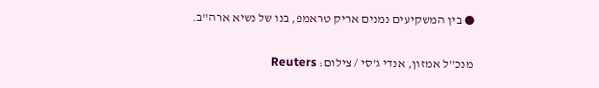● בין המשקיעים נמנים אריק טראמפ, בנו של נשיא ארה"ב.

מנכ''ל אמזון, אנדי ג'סי / צילום: Reuters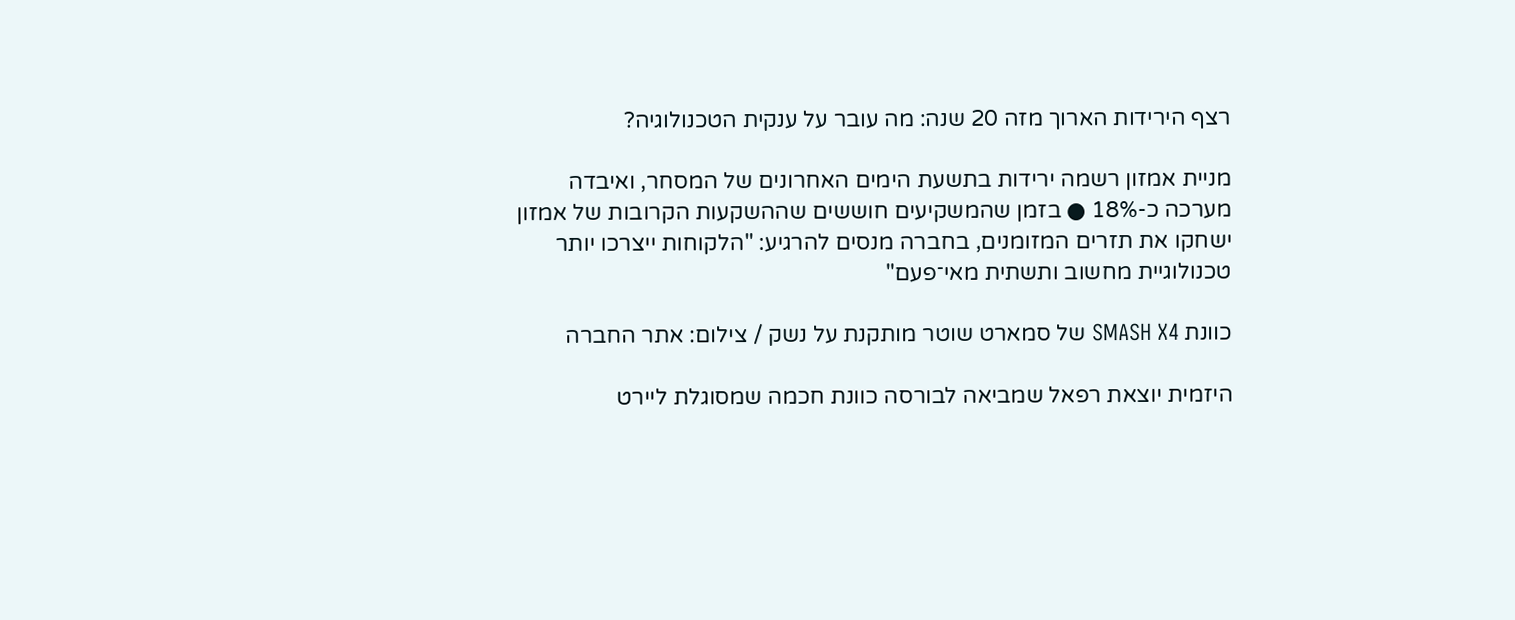רצף הירידות הארוך מזה 20 שנה: מה עובר על ענקית הטכנולוגיה?

מניית אמזון רשמה ירידות בתשעת הימים האחרונים של המסחר, ואיבדה מערכה כ-18% ● בזמן שהמשקיעים חוששים שההשקעות הקרובות של אמזון ישחקו את תזרים המזומנים, בחברה מנסים להרגיע: "הלקוחות ייצרכו יותר טכנולוגיית מחשוב ותשתית מאי־פעם"

כוונת SMASH X4 של סמארט שוטר מותקנת על נשק / צילום: אתר החברה

היזמית יוצאת רפאל שמביאה לבורסה כוונת חכמה שמסוגלת ליירט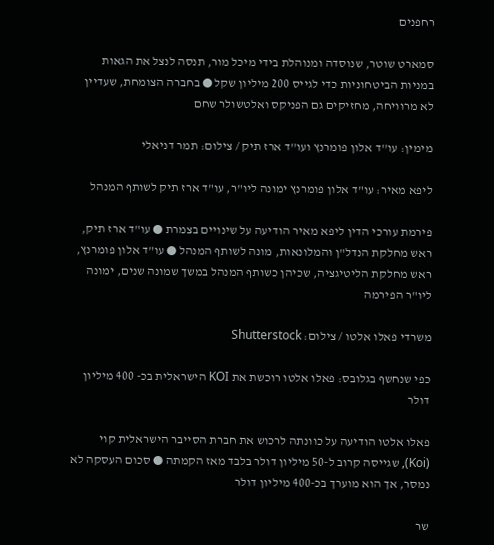רחפנים

סמארט שוטר, שנוסדה ומנוהלת בידי מיכל מור, תנסה לנצל את הגאות במניות הביטחוניות כדי לגייס 200 מיליון שקל ● בחברה הצומחת, שעדיין לא מרוויחה, מחזיקים גם הפניקס ואלטשולר שחם

מימין: עו''ד אלון פומרנץ ועו''ד ארז תיק / צילום: תמר דניאלי

ליפא מאיר: עו"ד אלון פומרנץ ימונה ליו"ר, עו"ד ארז תיק לשותף המנהל

פירמת עורכי הדין ליפא מאיר הודיעה על שינויים בצמרת ● עו"ד ארז תיק, ראש מחלקת הנדל"ן והמלונאות, מונה לשותף המנהל ● עו"ד אלון פומרנץ, ראש מחלקת הליטיגציה, שכיהן כשותף המנהל במשך שמונה שנים, ימונה ליו"ר הפירמה

משרדי פאלו אלטו / צילום: Shutterstock

כפי שנחשף בגלובס: פאלו אלטו רוכשת את KOI הישראלית בכ- 400 מיליון דולר

פאלו אלטו הודיעה על כוונתה לרכוש את חברת הסייבר הישראלית קוי (Koi), שגייסה קרוב ל-50 מיליון דולר בלבד מאז הקמתה ● סכום העסקה לא נמסר, אך הוא מוערך בכ-400 מיליון דולר

שר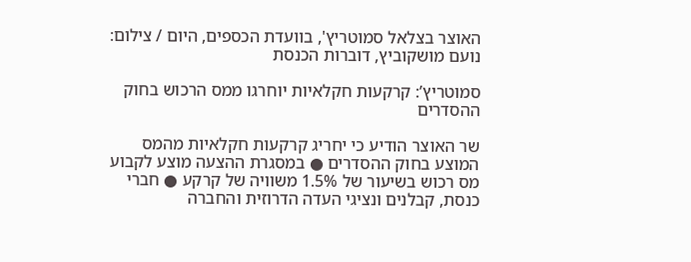האוצר בצלאל סמוטריץ', בוועדת הכספים, היום / צילום: נועם מושקוביץ, דוברות הכנסת

סמוטריץ’: קרקעות חקלאיות יוחרגו ממס הרכוש בחוק ההסדרים

שר האוצר הודיע כי יחריג קרקעות חקלאיות מהמס המוצע בחוק ההסדרים ● במסגרת ההצעה מוצע לקבוע מס רכוש בשיעור של 1.5% משוויה של קרקע ● חברי כנסת, קבלנים ונציגי העדה הדרוזית והחברה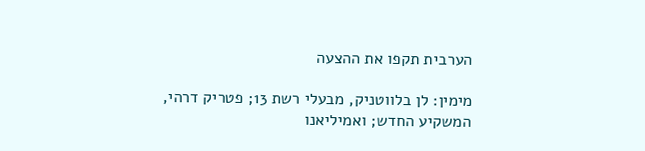הערבית תקפו את ההצעה

מימין: לן בלווטניק, מבעלי רשת 13; פטריק דרהי, המשקיע החדש; ואמיליאנו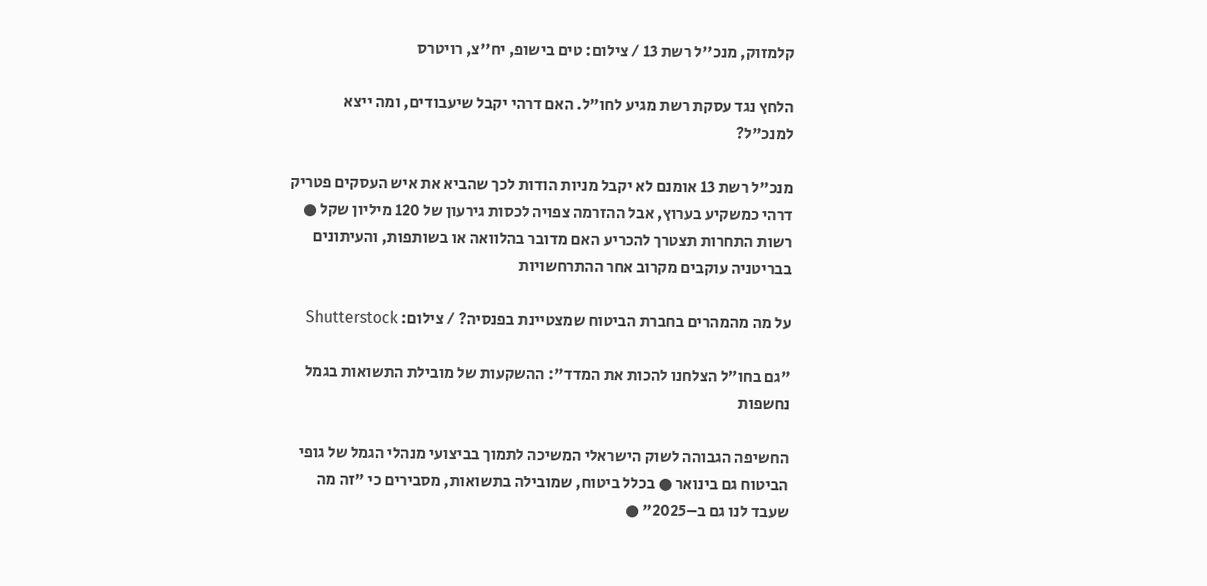קלמזוק, מנכ''ל רשת 13 / צילום: טים בישופ, יח''צ, רויטרס

הלחץ נגד עסקת רשת מגיע לחו"ל. האם דרהי יקבל שיעבודים, ומה ייצא למנכ"ל?

מנכ"ל רשת 13 אומנם לא יקבל מניות הודות לכך שהביא את איש העסקים פטריק דרהי כמשקיע בערוץ, אבל ההזרמה צפויה לכסות גירעון של 120 מיליון שקל ● רשות התחרות תצטרך להכריע האם מדובר בהלוואה או בשותפות, והעיתונים בבריטניה עוקבים מקרוב אחר ההתרחשויות

על מה מהמהרים בחברת הביטוח שמצטיינת בפנסיה? / צילום: Shutterstock

"גם בחו״ל הצלחנו להכות את המדד": ההשקעות של מובילת התשואות בגמל נחשפות

החשיפה הגבוהה לשוק הישראלי המשיכה לתמוך בביצועי מנהלי הגמל של גופי הביטוח גם בינואר ● בכלל ביטוח, שמובילה בתשואות, מסבירים כי "זה מה שעבד לנו גם ב–2025" ●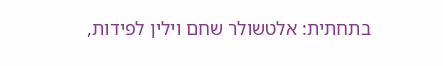בתחתית: אלטשולר שחם וילין לפידות,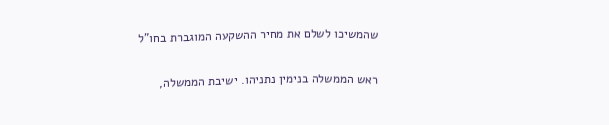שהמשיכו לשלם את מחיר ההשקעה המוגברת בחו"ל

ראש הממשלה בנימין נתניהו. ישיבת הממשלה,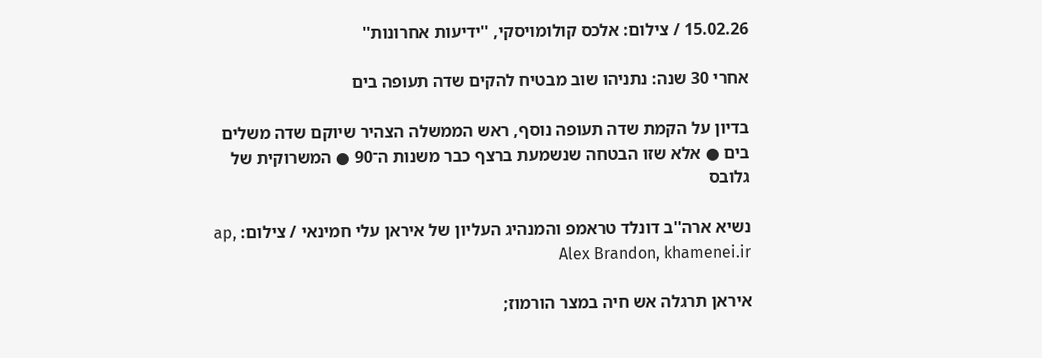15.02.26 / צילום: אלכס קולומויסקי, ''ידיעות אחרונות''

אחרי 30 שנה: נתניהו שוב מבטיח להקים שדה תעופה בים

בדיון על הקמת שדה תעופה נוסף, ראש הממשלה הצהיר שיוקם שדה משלים בים ● אלא שזו הבטחה שנשמעת ברצף כבר משנות ה־90 ● המשרוקית של גלובס

נשיא ארה''ב דונלד טראמפ והמנהיג העליון של איראן עלי חמינאי / צילום: ap, Alex Brandon, khamenei.ir

איראן תרגלה אש חיה במצר הורמוז;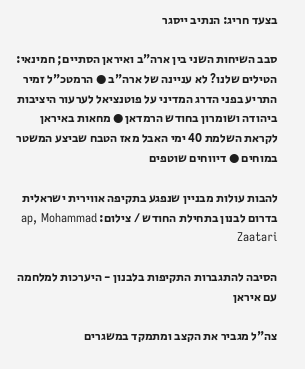בצעד חריג: הנתיב ייסגר

סבב השיחות השני בין ארה"ב ואיראן הסתיים; חמינאי: הטילים שלנו? לא עניינה של ארה"ב ● הרמטכ"ל זמיר התריע בפני הדרג המדיני על פוטנציאל לערעור היציבות ביהודה ושומרון בחודש הרמדאן ● מחאות באיראן לקראת השלמת 40 ימי האבל מאז הטבח שביצע המשטר במוחים ● דיווחים שוטפים

להבות עולות מבניין שנפגע בתקיפה אווירית ישראלית בדרום לבנון בתחילת החודש / צילום: ap, Mohammad Zaatari

הסיבה להתגברות התקיפות בלבנון - היערכות למלחמה עם איראן

צה"ל מגביר את הקצב ומתמקד במשגרים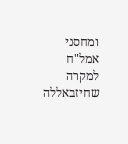ומחסני אמל"ח למקרה שחיזבאללה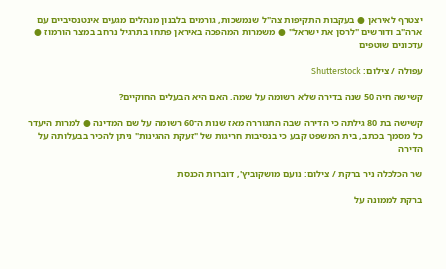יצטרף לאיראן ● בעקבות התקיפות צה"ל שנמשכות, גורמים בלבנון מנהלים מגעים אינטנסיביים עם ארה"ב ודורשים "לרסן את ישראל" ● משמרות המהפכה באיראן פתחו בתרגיל נרחב במצר הורמוז ● עדכונים שוטפים

עפולה / צילום: Shutterstock

קשישה חיה 50 שנה בדירה שלא רשומה על שמה. האם היא הבעלים החוקיים?

קשישה בת 80 גילתה כי הדירה שבה התגוררה מאז שנות ה־60 רשומה על שם המדינה ● למרות היעדר כל מסמך בכתב, בית המשפט קבע כי בנסיבות חריגות של "זעקת ההגינות" ניתן להכיר בבעלותה על הדירה

שר הכלכלה ניר ברקת / צילום: נועם מושקוביץ', דוברות הכנסת

ברקת לממונה על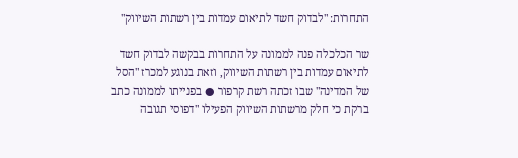התחרות: "לבדוק חשד לתיאום עמדות בין רשתות השיווק"

שר הכלכלה פנה לממונה על התחרות בבקשה לבדוק חשד לתיאום עמדות בין רשתות השיווק, וזאת בנוגע למכרז "הסל של המדינה" שבו זכתה רשת קרפור ● בפנייתו לממונה כתב ברקת כי חלק מרשתות השיווק הפעילו "דפוסי תגובה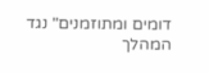דומים ומתוזמנים" נגד המהלך